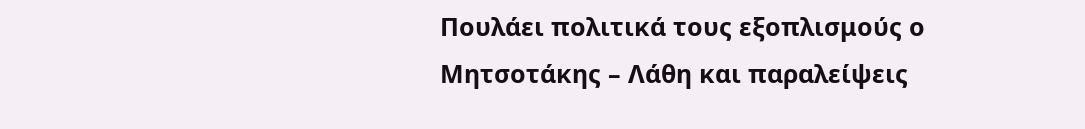Πουλάει πολιτικά τους εξοπλισμούς ο Μητσοτάκης – Λάθη και παραλείψεις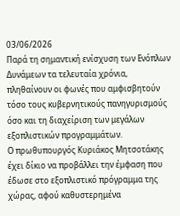03/06/2026
Παρά τη σημαντική ενίσχυση των Ενόπλων Δυνάμεων τα τελευταία χρόνια, πληθαίνουν οι φωνές που αμφισβητούν τόσο τους κυβερνητικούς πανηγυρισμούς όσο και τη διαχείριση των μεγάλων εξοπλιστικών προγραμμάτων.
Ο πρωθυπουργός Κυριάκος Μητσοτάκης έχει δίκιο να προβάλλει την έμφαση που έδωσε στο εξοπλιστικό πρόγραμμα της χώρας, αφού καθυστερημένα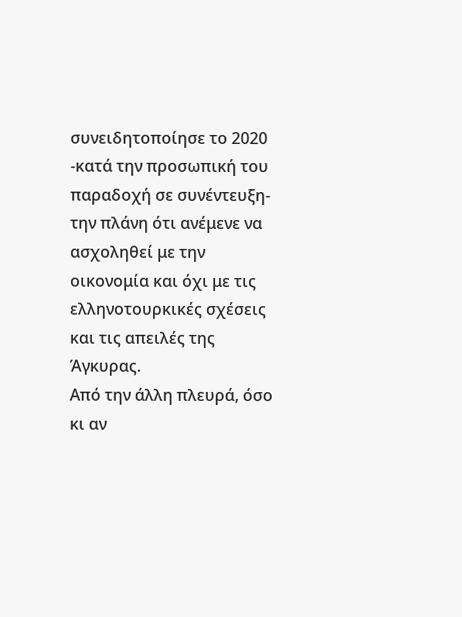συνειδητοποίησε το 2020 -κατά την προσωπική του παραδοχή σε συνέντευξη- την πλάνη ότι ανέμενε να ασχοληθεί με την οικονομία και όχι με τις ελληνοτουρκικές σχέσεις και τις απειλές της Άγκυρας.
Από την άλλη πλευρά, όσο κι αν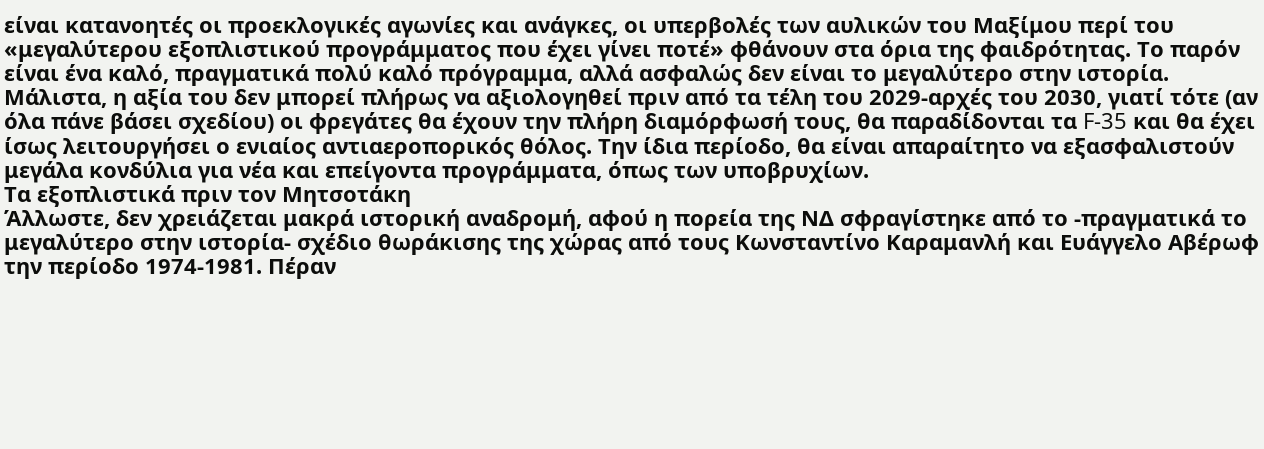είναι κατανοητές οι προεκλογικές αγωνίες και ανάγκες, οι υπερβολές των αυλικών του Μαξίμου περί του «μεγαλύτερου εξοπλιστικού προγράμματος που έχει γίνει ποτέ» φθάνουν στα όρια της φαιδρότητας. Το παρόν είναι ένα καλό, πραγματικά πολύ καλό πρόγραμμα, αλλά ασφαλώς δεν είναι το μεγαλύτερο στην ιστορία.
Μάλιστα, η αξία του δεν μπορεί πλήρως να αξιολογηθεί πριν από τα τέλη του 2029-αρχές του 2030, γιατί τότε (αν όλα πάνε βάσει σχεδίου) οι φρεγάτες θα έχουν την πλήρη διαμόρφωσή τους, θα παραδίδονται τα F-35 και θα έχει ίσως λειτουργήσει ο ενιαίος αντιαεροπορικός θόλος. Την ίδια περίοδο, θα είναι απαραίτητο να εξασφαλιστούν μεγάλα κονδύλια για νέα και επείγοντα προγράμματα, όπως των υποβρυχίων.
Τα εξοπλιστικά πριν τον Μητσοτάκη
Άλλωστε, δεν χρειάζεται μακρά ιστορική αναδρομή, αφού η πορεία της ΝΔ σφραγίστηκε από το -πραγματικά το μεγαλύτερο στην ιστορία- σχέδιο θωράκισης της χώρας από τους Κωνσταντίνο Καραμανλή και Ευάγγελο Αβέρωφ την περίοδο 1974-1981. Πέραν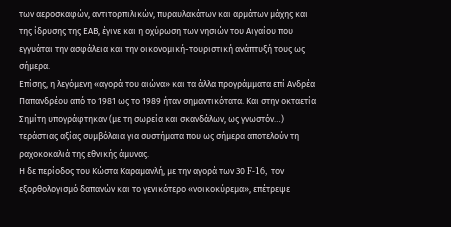των αεροσκαφών, αντιτορπιλικών, πυραυλακάτων και αρμάτων μάχης και της ίδρυσης της ΕΑΒ, έγινε και η οχύρωση των νησιών του Αιγαίου που εγγυάται την ασφάλεια και την οικονομική-τουριστική ανάπτυξή τους ως σήμερα.
Επίσης, η λεγόμενη «αγορά του αιώνα» και τα άλλα προγράμματα επί Ανδρέα Παπανδρέου από το 1981 ως το 1989 ήταν σημαντικότατα. Και στην οκταετία Σημίτη υπογράφτηκαν (με τη σωρεία και σκανδάλων, ως γνωστόν…) τεράστιας αξίας συμβόλαια για συστήματα που ως σήμερα αποτελούν τη ραχοκοκαλιά της εθνικής άμυνας.
Η δε περίοδος του Κώστα Καραμανλή, με την αγορά των 30 F-16, τον εξορθολογισμό δαπανών και το γενικότερο «νοικοκύρεμα», επέτρεψε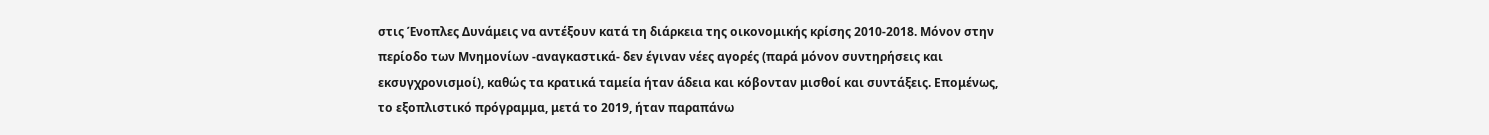στις Ένοπλες Δυνάμεις να αντέξουν κατά τη διάρκεια της οικονομικής κρίσης 2010-2018. Μόνον στην περίοδο των Μνημονίων -αναγκαστικά- δεν έγιναν νέες αγορές (παρά μόνον συντηρήσεις και εκσυγχρονισμοί), καθώς τα κρατικά ταμεία ήταν άδεια και κόβονταν μισθοί και συντάξεις. Επομένως, το εξοπλιστικό πρόγραμμα, μετά το 2019, ήταν παραπάνω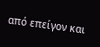από επείγον και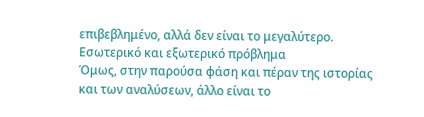επιβεβλημένο, αλλά δεν είναι το μεγαλύτερο.
Εσωτερικό και εξωτερικό πρόβλημα
Όμως, στην παρούσα φάση και πέραν της ιστορίας και των αναλύσεων, άλλο είναι το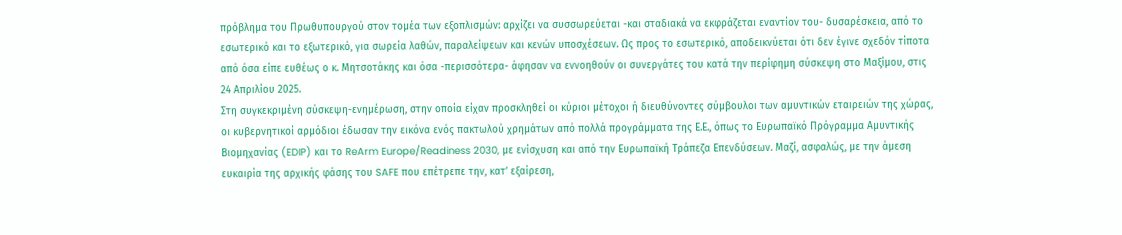πρόβλημα του Πρωθυπουργού στον τομέα των εξοπλισμών: αρχίζει να συσσωρεύεται -και σταδιακά να εκφράζεται εναντίον του- δυσαρέσκεια, από το εσωτερικό και το εξωτερικό, για σωρεία λαθών, παραλείψεων και κενών υποσχέσεων. Ως προς το εσωτερικό, αποδεικνύεται ότι δεν έγινε σχεδόν τίποτα από όσα είπε ευθέως ο κ. Μητσοτάκης και όσα -περισσότερα- άφησαν να εννοηθούν οι συνεργάτες του κατά την περίφημη σύσκεψη στο Μαξίμου, στις 24 Απριλίου 2025.
Στη συγκεκριμένη σύσκεψη-ενημέρωση, στην οποία είχαν προσκληθεί οι κύριοι μέτοχοι ή διευθύνοντες σύμβουλοι των αμυντικών εταιρειών της χώρας, οι κυβερνητικοί αρμόδιοι έδωσαν την εικόνα ενός πακτωλού χρημάτων από πολλά προγράμματα της Ε.Ε., όπως το Ευρωπαϊκό Πρόγραμμα Αμυντικής Βιομηχανίας (EDIP) και το ReArm Europe/Readiness 2030, με ενίσχυση και από την Ευρωπαϊκή Τράπεζα Επενδύσεων. Μαζί, ασφαλώς, με την άμεση ευκαιρία της αρχικής φάσης του SAFE που επέτρεπε την, κατ’ εξαίρεση,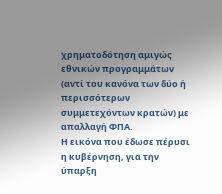χρηματοδότηση αμιγώς εθνικών προγραμμάτων (αντί του κανόνα των δύο ή περισσότερων συμμετεχόντων κρατών) με απαλλαγή ΦΠΑ.
Η εικόνα που έδωσε πέρυσι η κυβέρνηση, για την ύπαρξη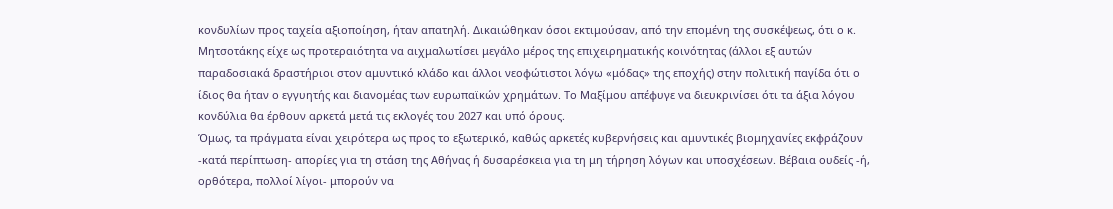κονδυλίων προς ταχεία αξιοποίηση, ήταν απατηλή. Δικαιώθηκαν όσοι εκτιμούσαν, από την επομένη της συσκέψεως, ότι ο κ. Μητσοτάκης είχε ως προτεραιότητα να αιχμαλωτίσει μεγάλο μέρος της επιχειρηματικής κοινότητας (άλλοι εξ αυτών παραδοσιακά δραστήριοι στον αμυντικό κλάδο και άλλοι νεοφώτιστοι λόγω «μόδας» της εποχής) στην πολιτική παγίδα ότι ο ίδιος θα ήταν ο εγγυητής και διανομέας των ευρωπαϊκών χρημάτων. Το Μαξίμου απέφυγε να διευκρινίσει ότι τα άξια λόγου κονδύλια θα έρθουν αρκετά μετά τις εκλογές του 2027 και υπό όρους.
Όμως, τα πράγματα είναι χειρότερα ως προς το εξωτερικό, καθώς αρκετές κυβερνήσεις και αμυντικές βιομηχανίες εκφράζουν -κατά περίπτωση- απορίες για τη στάση της Αθήνας ή δυσαρέσκεια για τη μη τήρηση λόγων και υποσχέσεων. Βέβαια ουδείς -ή, ορθότερα, πολλοί λίγοι- μπορούν να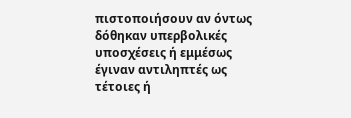πιστοποιήσουν αν όντως δόθηκαν υπερβολικές υποσχέσεις ή εμμέσως έγιναν αντιληπτές ως τέτοιες ή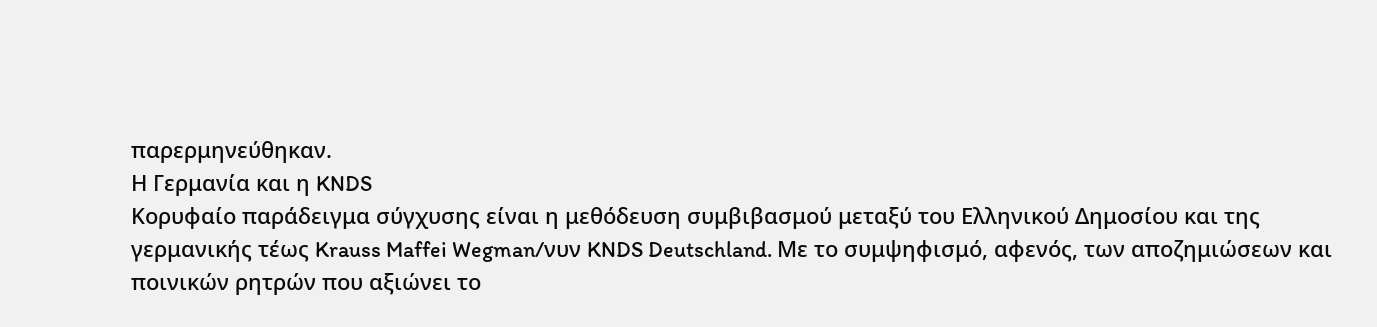παρερμηνεύθηκαν.
Η Γερμανία και η KNDS
Κορυφαίο παράδειγμα σύγχυσης είναι η μεθόδευση συμβιβασμού μεταξύ του Ελληνικού Δημοσίου και της γερμανικής τέως Krauss Maffei Wegman/νυν KNDS Deutschland. Με το συμψηφισμό, αφενός, των αποζημιώσεων και ποινικών ρητρών που αξιώνει το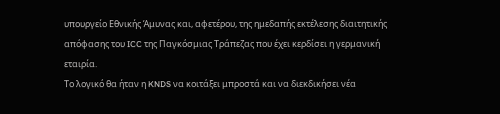υπουργείο Εθνικής Άμυνας και, αφετέρου, της ημεδαπής εκτέλεσης διαιτητικής απόφασης του ICC της Παγκόσμιας Τράπεζας που έχει κερδίσει η γερμανική εταιρία.
Το λογικό θα ήταν η KNDS να κοιτάξει μπροστά και να διεκδικήσει νέα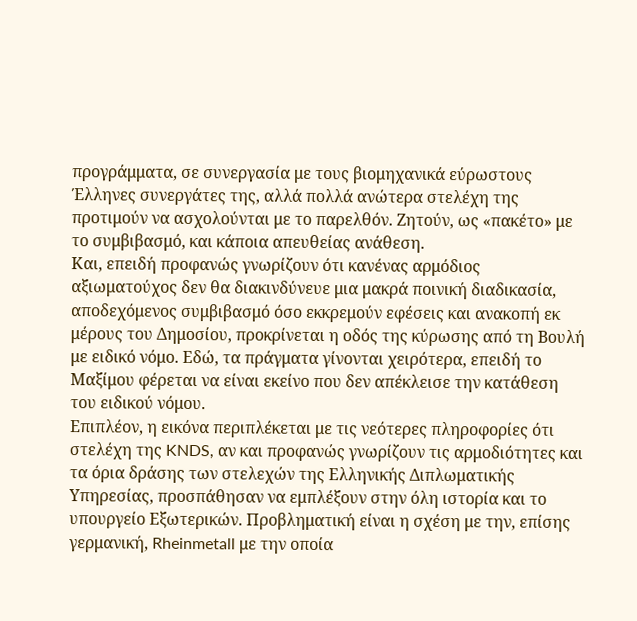προγράμματα, σε συνεργασία με τους βιομηχανικά εύρωστους Έλληνες συνεργάτες της, αλλά πολλά ανώτερα στελέχη της προτιμούν να ασχολούνται με το παρελθόν. Ζητούν, ως «πακέτο» με το συμβιβασμό, και κάποια απευθείας ανάθεση.
Και, επειδή προφανώς γνωρίζουν ότι κανένας αρμόδιος αξιωματούχος δεν θα διακινδύνευε μια μακρά ποινική διαδικασία, αποδεχόμενος συμβιβασμό όσο εκκρεμούν εφέσεις και ανακοπή εκ μέρους του Δημοσίου, προκρίνεται η οδός της κύρωσης από τη Βουλή με ειδικό νόμο. Εδώ, τα πράγματα γίνονται χειρότερα, επειδή το Μαξίμου φέρεται να είναι εκείνο που δεν απέκλεισε την κατάθεση του ειδικού νόμου.
Επιπλέον, η εικόνα περιπλέκεται με τις νεότερες πληροφορίες ότι στελέχη της KNDS, αν και προφανώς γνωρίζουν τις αρμοδιότητες και τα όρια δράσης των στελεχών της Ελληνικής Διπλωματικής Υπηρεσίας, προσπάθησαν να εμπλέξουν στην όλη ιστορία και το υπουργείο Εξωτερικών. Προβληματική είναι η σχέση με την, επίσης γερμανική, Rheinmetall με την οποία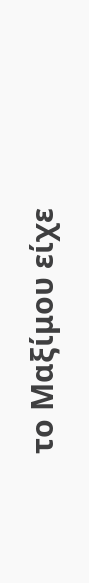το Μαξίμου είχε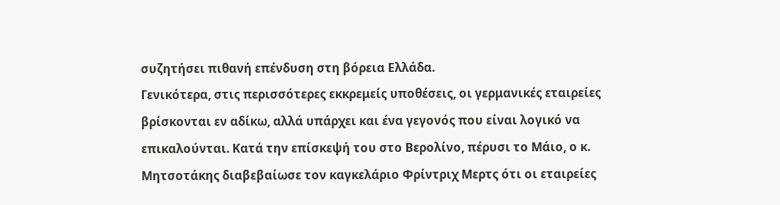συζητήσει πιθανή επένδυση στη βόρεια Ελλάδα.
Γενικότερα, στις περισσότερες εκκρεμείς υποθέσεις, οι γερμανικές εταιρείες βρίσκονται εν αδίκω, αλλά υπάρχει και ένα γεγονός που είναι λογικό να επικαλούνται. Κατά την επίσκεψή του στο Βερολίνο, πέρυσι το Μάιο, ο κ. Μητσοτάκης διαβεβαίωσε τον καγκελάριο Φρίντριχ Μερτς ότι οι εταιρείες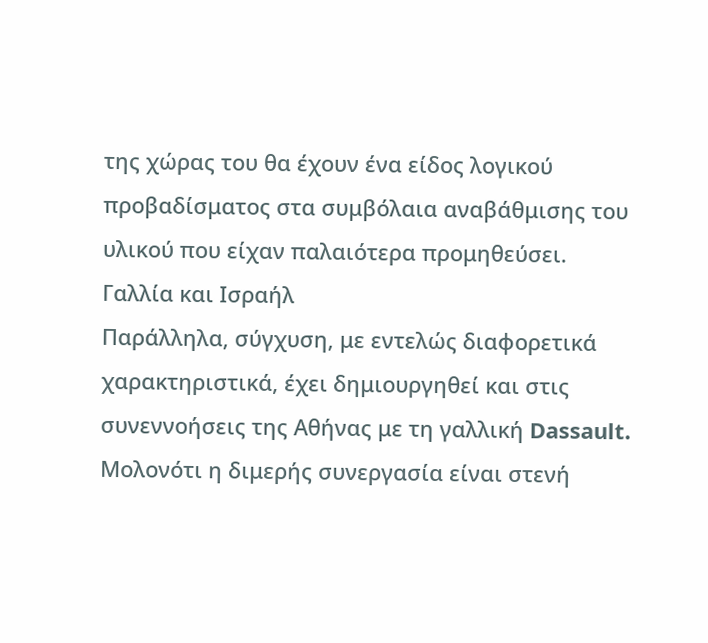της χώρας του θα έχουν ένα είδος λογικού προβαδίσματος στα συμβόλαια αναβάθμισης του υλικού που είχαν παλαιότερα προμηθεύσει.
Γαλλία και Ισραήλ
Παράλληλα, σύγχυση, με εντελώς διαφορετικά χαρακτηριστικά, έχει δημιουργηθεί και στις συνεννοήσεις της Αθήνας με τη γαλλική Dassault. Μολονότι η διμερής συνεργασία είναι στενή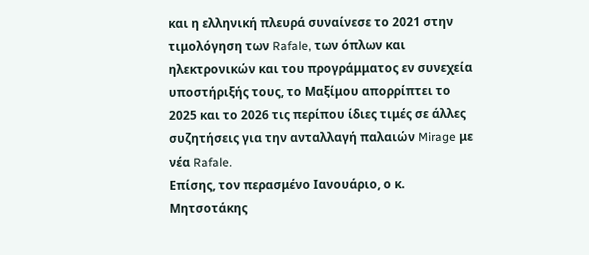και η ελληνική πλευρά συναίνεσε το 2021 στην τιμολόγηση των Rafale, των όπλων και ηλεκτρονικών και του προγράμματος εν συνεχεία υποστήριξής τους, το Μαξίμου απορρίπτει το 2025 και το 2026 τις περίπου ίδιες τιμές σε άλλες συζητήσεις για την ανταλλαγή παλαιών Mirage με νέα Rafale.
Επίσης, τον περασμένο Ιανουάριο, ο κ. Μητσοτάκης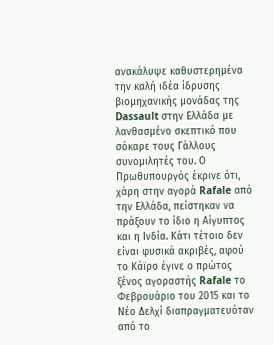ανακάλυψε καθυστερημένα την καλή ιδέα ίδρυσης βιομηχανικής μονάδας της Dassault στην Ελλάδα με λανθασμένο σκεπτικό που σόκαρε τους Γάλλους συνομιλητές του. Ο Πρωθυπουργός έκρινε ότι, χάρη στην αγορά Rafale από την Ελλάδα, πείστηκαν να πράξουν το ίδιο η Αίγυπτος και η Ινδία. Κάτι τέτοιο δεν είναι φυσικά ακριβές, αφού το Κάϊρο έγινε ο πρώτος ξένος αγοραστής Rafale το Φεβρουάριο του 2015 και το Νέο Δελχί διαπραγματευόταν από το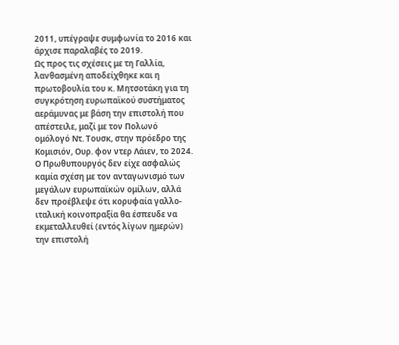2011, υπέγραψε συμφωνία το 2016 και άρχισε παραλαβές το 2019.
Ως προς τις σχέσεις με τη Γαλλία, λανθασμένη αποδείχθηκε και η πρωτοβουλία του κ. Μητσοτάκη για τη συγκρότηση ευρωπαϊκού συστήματος αεράμυνας με βάση την επιστολή που απέστειλε, μαζί με τον Πολωνό ομόλογό Ντ. Τουσκ, στην πρόεδρο της Κομισιόν, Ουρ. φον ντερ Λάιεν, το 2024.
Ο Πρωθυπουργός δεν είχε ασφαλώς καμία σχέση με τον ανταγωνισμό των μεγάλων ευρωπαϊκών ομίλων, αλλά δεν προέβλεψε ότι κορυφαία γαλλο-ιταλική κοινοπραξία θα έσπευδε να εκμεταλλευθεί (εντός λίγων ημερών) την επιστολή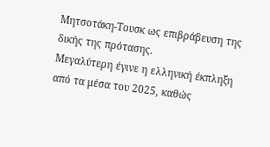Μητσοτάκη-Τουσκ ως επιβράβευση της δικής της πρότασης.
Μεγαλύτερη έγινε η ελληνική έκπληξη από τα μέσα του 2025, καθώς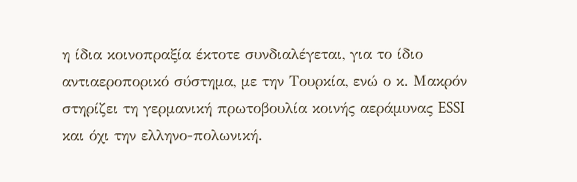η ίδια κοινοπραξία έκτοτε συνδιαλέγεται, για το ίδιο αντιαεροπορικό σύστημα, με την Τουρκία, ενώ ο κ. Μακρόν στηρίζει τη γερμανική πρωτοβουλία κοινής αεράμυνας ESSI και όχι την ελληνο-πολωνική.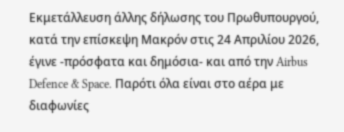Εκμετάλλευση άλλης δήλωσης του Πρωθυπουργού, κατά την επίσκεψη Μακρόν στις 24 Απριλίου 2026, έγινε -πρόσφατα και δημόσια- και από την Airbus Defence & Space. Παρότι όλα είναι στο αέρα με διαφωνίες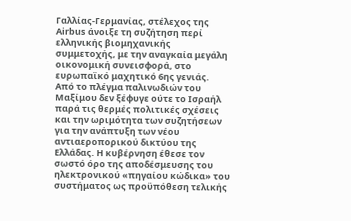Γαλλίας-Γερμανίας, στέλεχος της Airbus άνοιξε τη συζήτηση περί ελληνικής βιομηχανικής συμμετοχής, με την αναγκαία μεγάλη οικονομική συνεισφορά, στο ευρωπαϊκό μαχητικό 6ης γενιάς.
Από το πλέγμα παλινωδιών του Μαξίμου δεν ξέφυγε ούτε το Ισραήλ παρά τις θερμές πολιτικές σχέσεις και την ωριμότητα των συζητήσεων για την ανάπτυξη των νέου αντιαεροπορικού δικτύου της Ελλάδας. Η κυβέρνηση έθεσε τον σωστό όρο της αποδέσμευσης του ηλεκτρονικού «πηγαίου κώδικα» του συστήματος ως προϋπόθεση τελικής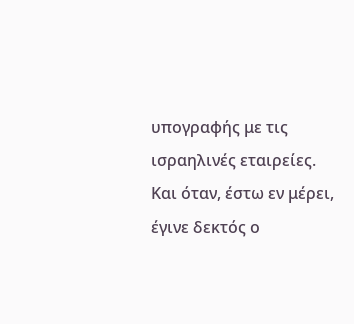υπογραφής με τις ισραηλινές εταιρείες.
Και όταν, έστω εν μέρει, έγινε δεκτός ο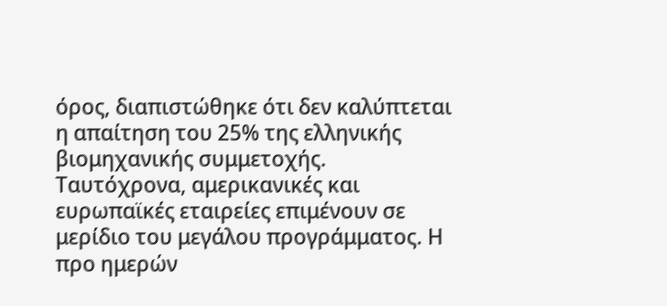όρος, διαπιστώθηκε ότι δεν καλύπτεται η απαίτηση του 25% της ελληνικής βιομηχανικής συμμετοχής. Ταυτόχρονα, αμερικανικές και ευρωπαϊκές εταιρείες επιμένουν σε μερίδιο του μεγάλου προγράμματος. Η προ ημερών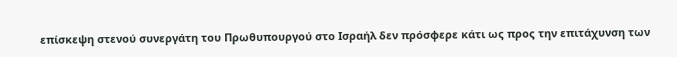επίσκεψη στενού συνεργάτη του Πρωθυπουργού στο Ισραήλ δεν πρόσφερε κάτι ως προς την επιτάχυνση των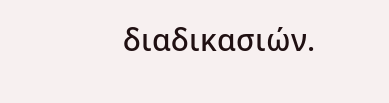διαδικασιών.